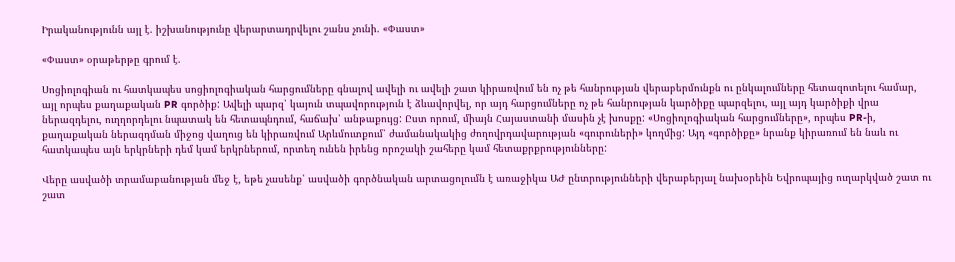Իրականությունն այլ է. իշխանությունը վերարտադրվելու շանս չունի. «Փաստ»

«Փաստ» օրաթերթը գրում է.

Սոցիոլոգիան ու հատկապես սոցիոլոգիական հարցումները գնալով ավելի ու ավելի շատ կիրառվում են ոչ թե հանրության վերաբերմունքն ու ընկալումները հետազոտելու համար, այլ որպես քաղաքական PR գործիք: Ավելի պարզ՝ կայուն տպավորություն է ձևավորվել, որ այդ հարցումները ոչ թե հանրության կարծիքը պարզելու, այլ այդ կարծիքի վրա ներազդելու, ուղղորդելու նպատակ են հետապնդում, հաճախ՝ անթաքույց: Ըստ որում, միայն Հայաստանի մասին չէ խոսքը: «Սոցիոլոգիական հարցումները», որպես PR-ի, քաղաքական ներազդման միջոց վաղուց են կիրառվում Արևմուտքում՝ ժամանակակից ժողովրդավարության «գուրուների» կողմից: Այդ «գործիքը» նրանք կիրառում են նաև ու հատկապես այն երկրների դեմ կամ երկրներում, որտեղ ունեն իրենց որոշակի շահերը կամ հետաքրքրությունները:

Վերը ասվածի տրամաբանության մեջ է, եթե չասենք՝ ասվածի գործնական արտացոլումն է առաջիկա ԱԺ ընտրությունների վերաբերյալ նախօրեին Եվրոպայից ուղարկված շատ ու շատ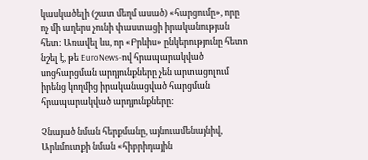կասկածելի (շատ մեղմ ասած) «հարցումը», որը ոչ մի աղերս չունի փաստացի իրականության հետ: Առավել ևս, որ «Բրևիս» ընկերությունը հետո նշել է, թե EuroNews-ով հրապարակված սոցհարցման արդյունքները չեն արտացոլում իրենց կողմից իրականացված հարցման հրապարակված արդյունքները:

Չնայած նման հերքմանը, այնուամենայնիվ, Արևմուտքի նման «հիբրիդային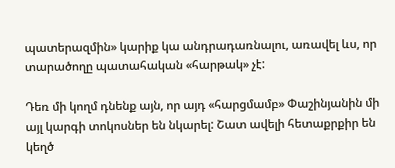պատերազմին» կարիք կա անդրադառնալու, առավել ևս, որ տարածողը պատահական «հարթակ» չէ:

Դեռ մի կողմ դնենք այն, որ այդ «հարցմամբ» Փաշինյանին մի այլ կարգի տոկոսներ են նկարել: Շատ ավելի հետաքրքիր են կեղծ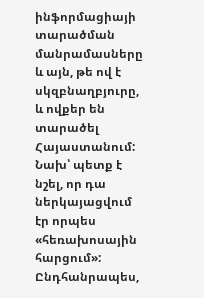ինֆորմացիայի տարածման մանրամասները և այն, թե ով է սկզբնաղբյուրը, և ովքեր են տարածել Հայաստանում: Նախ՝ պետք է նշել, որ դա ներկայացվում էր որպես «հեռախոսային հարցում»: Ընդհանրապես,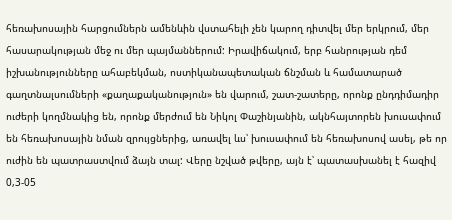հեռախոսային հարցումներն ամենևին վստահելի չեն կարող դիտվել մեր երկրում, մեր հասարակության մեջ ու մեր պայմաններում: Իրավիճակում, երբ հանրության դեմ իշխանությունները ահաբեկման, ոստիկանապետական ճնշման և համատարած գաղտնալսումների «քաղաքականություն» են վարում, շատ-շատերը, որոնք ընդդիմադիր ուժերի կողմնակից են, որոնք մերժում են Նիկոլ Փաշինյանին, ակնհայտորեն խուսափում են հեռախոսային նման զրույցներից, առավել ևս՝ խուսափում են հեռախոսով ասել, թե որ ուժին են պատրաստվում ձայն տալ: Վերը նշված թվերը, այն է՝ պատասխանել է հազիվ 0,3-05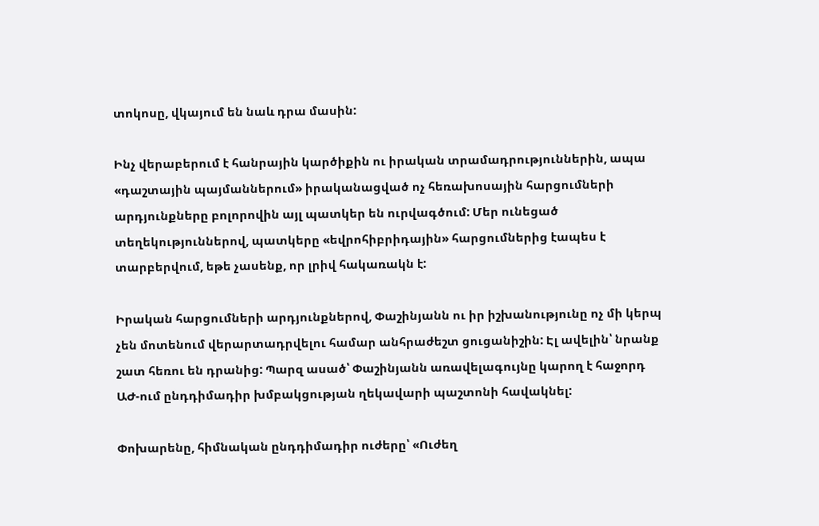տոկոսը, վկայում են նաև դրա մասին:

Ինչ վերաբերում է հանրային կարծիքին ու իրական տրամադրություններին, ապա «դաշտային պայմաններում» իրականացված ոչ հեռախոսային հարցումների արդյունքները բոլորովին այլ պատկեր են ուրվագծում: Մեր ունեցած տեղեկություններով, պատկերը «եվրոհիբրիդային» հարցումներից էապես է տարբերվում, եթե չասենք, որ լրիվ հակառակն է:

Իրական հարցումների արդյունքներով, Փաշինյանն ու իր իշխանությունը ոչ մի կերպ չեն մոտենում վերարտադրվելու համար անհրաժեշտ ցուցանիշին: Էլ ավելին՝ նրանք շատ հեռու են դրանից: Պարզ ասած՝ Փաշինյանն առավելագույնը կարող է հաջորդ ԱԺ-ում ընդդիմադիր խմբակցության ղեկավարի պաշտոնի հավակնել:

Փոխարենը, հիմնական ընդդիմադիր ուժերը՝ «Ուժեղ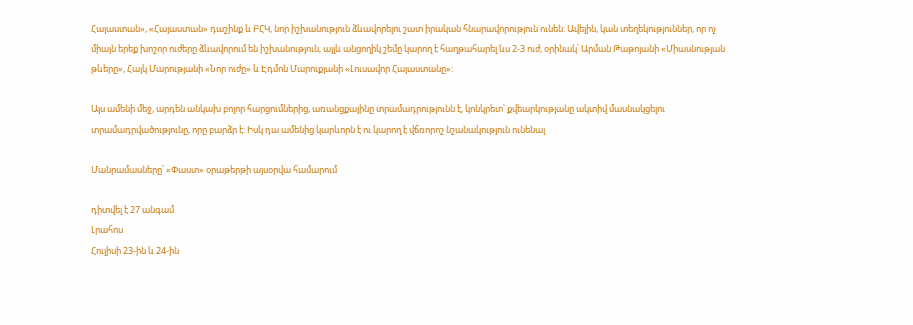Հայաստան», «Հայաստան» դաշինք և ԲՀԿ, նոր իշխանություն ձևավորելու շատ իրական հնարավորություն ունեն: Ավելին, կան տեղեկություններ, որ ոչ միայն երեք խոշոր ուժերը ձևավորում են իշխանություն, այլև անցողիկ շեմը կարող է հաղթահարել ևս 2-3 ուժ, օրինակ՝ Արման Թաթոյանի «Միասնության թևերը», Հայկ Մարությանի «Նոր ուժը» և Էդմոն Մարուքյանի «Լուսավոր Հայաստանը»:

Այս ամենի մեջ, արդեն անկախ բոլոր հարցումներից, առանցքայինը տրամադրությունն է, կոնկրետ՝ քվեարկությանը ակտիվ մասնակցելու տրամադրվածությունը, որը բարձր է: Իսկ դա ամենից կարևորն է ու կարող է վճռորոշ նշանակություն ունենալ

Մանրամասները՝ «Փաստ» օրաթերթի այսօրվա համարում

դիտվել է 27 անգամ
Լրահոս
Հուլիսի 23-ին և 24-ին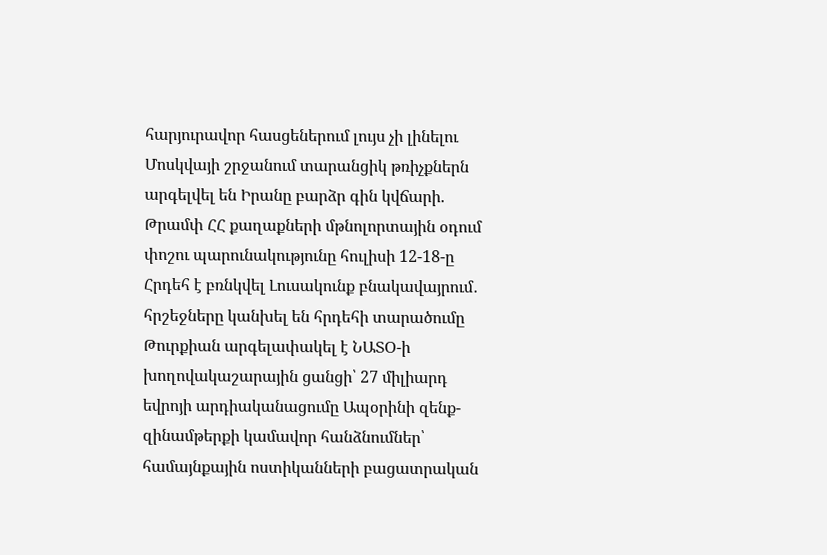հարյուրավոր հասցեներում լույս չի լինելու Մոսկվայի շրջանում տարանցիկ թռիչքներն արգելվել են Իրանը բարձր գին կվճարի. Թրամփ ՀՀ քաղաքների մթնոլորտային օդում փոշու պարունակությունը հուլիսի 12-18-ը Հրդեհ է բռնկվել Լուսակունք բնակավայրում․ հրշեջները կանխել են հրդեհի տարածումը Թուրքիան արգելափակել է ՆԱՏՕ-ի խողովակաշարային ցանցի՝ 27 միլիարդ եվրոյի արդիականացումը Ապօրինի զենք-զինամթերքի կամավոր հանձնումներ՝ համայնքային ոստիկանների բացատրական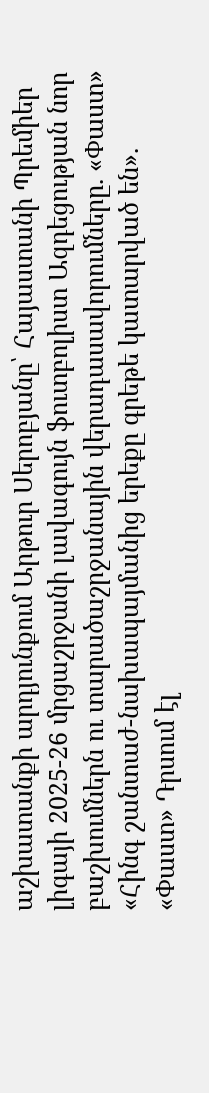աշխատանքի արդյունքում Արթուր Սերոբյանը՝ Հայաստանի Պրեմիեր լիգայի 2025-26 մրցաշրջանի լավագույն ֆուտբոլիստ Ազդեցության նոր բաշխումներն ու տարածաշրջանային վերադասավորումները. «Փաստ» «Հինգ շանտաժ-նախապայմանից երեքը գրեթե կատարված են». «Փաստ» Դրսում էլ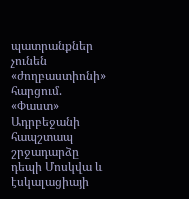պատրանքներ չունեն «ժողբաստիոնի» հարցում. «Փաստ» Ադրբեջանի հապշտապ շրջադարձը դեպի Մոսկվա և էսկալացիայի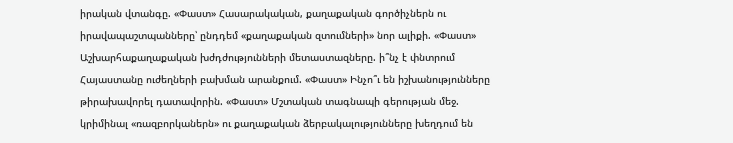իրական վտանգը. «Փաստ» Հասարակական, քաղաքական գործիչներն ու իրավապաշտպանները՝ ընդդեմ «քաղաքական զտումների» նոր ալիքի. «Փաստ» Աշխարհաքաղաքական խժդժությունների մետաստազները. ի՞նչ է փնտրում Հայաստանը ուժեղների բախման արանքում. «Փաստ» Ինչո՞ւ են իշխանությունները թիրախավորել դատավորին. «Փաստ» Մշտական տագնապի գերության մեջ. կրիմինալ «ռազբորկաներն» ու քաղաքական ձերբակալությունները խեղդում են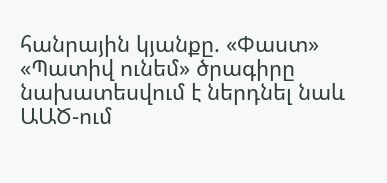հանրային կյանքը. «Փաստ» «Պատիվ ունեմ» ծրագիրը նախատեսվում է ներդնել նաև ԱԱԾ-ում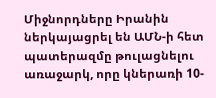Միջնորդները Իրանին ներկայացրել են ԱՄՆ-ի հետ պատերազմը թուլացնելու առաջարկ, որը կներառի 10-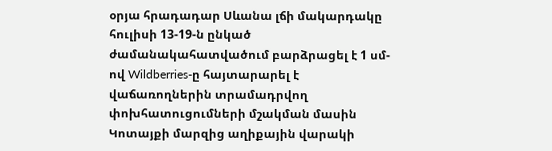օրյա հրադադար Սևանա լճի մակարդակը հուլիսի 13-19-ն ընկած ժամանակահատվածում բարձրացել է 1 սմ-ով Wildberries-ը հայտարարել է վաճառողներին տրամադրվող փոխհատուցումների մշակման մասին Կոտայքի մարզից աղիքային վարակի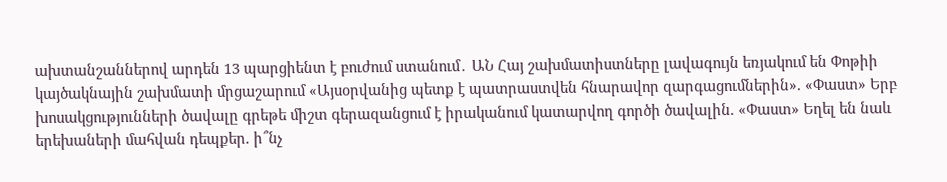ախտանշաններով արդեն 13 պարցիենտ է բուժում ստանում․ ԱՆ Հայ շախմատիստները լավագույն եռյակում են Փոթիի կայծակնային շախմատի մրցաշարում «Այսօրվանից պետք է պատրաստվեն հնարավոր զարգացումներին». «Փաստ» Երբ խոսակցությունների ծավալը գրեթե միշտ գերազանցում է իրականում կատարվող գործի ծավալին. «Փաստ» Եղել են նաև երեխաների մահվան դեպքեր. ի՞նչ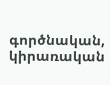գործնական, կիրառական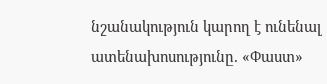նշանակություն կարող է ունենալ ատենախոսությունը. «Փաստ»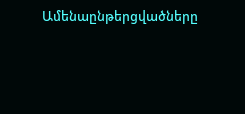Ամենաընթերցվածները